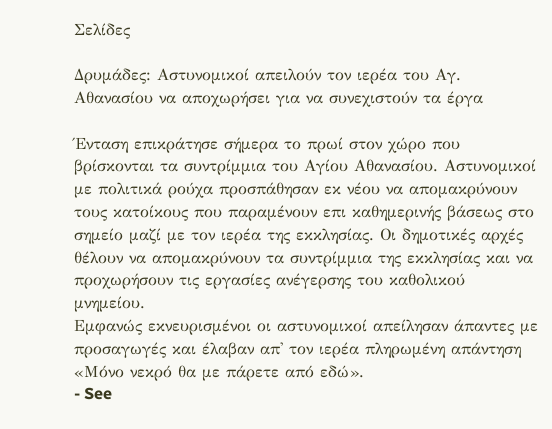Σελίδες

Δρυμάδες: Αστυνομικοί απειλούν τον ιερέα του Αγ. Αθανασίου να αποχωρήσει για να συνεχιστούν τα έργα

Ένταση επικράτησε σήμερα το πρωί στον χώρο που βρίσκονται τα συντρίμμια του Αγίου Αθανασίου. Αστυνομικοί με πολιτικά ρούχα προσπάθησαν εκ νέου να απομακρύνουν τους κατοίκους που παραμένουν επι καθημερινής βάσεως στο σημείο μαζί με τον ιερέα της εκκλησίας. Οι δημοτικές αρχές θέλουν να απομακρύνουν τα συντρίμμια της εκκλησίας και να προχωρήσουν τις εργασίες ανέγερσης του καθολικού μνημείου.
Εμφανώς εκνευρισμένοι οι αστυνομικοί απείλησαν άπαντες με προσαγωγές και έλαβαν απ' τον ιερέα πληρωμένη απάντηση «Μόνο νεκρό θα με πάρετε από εδώ».
- See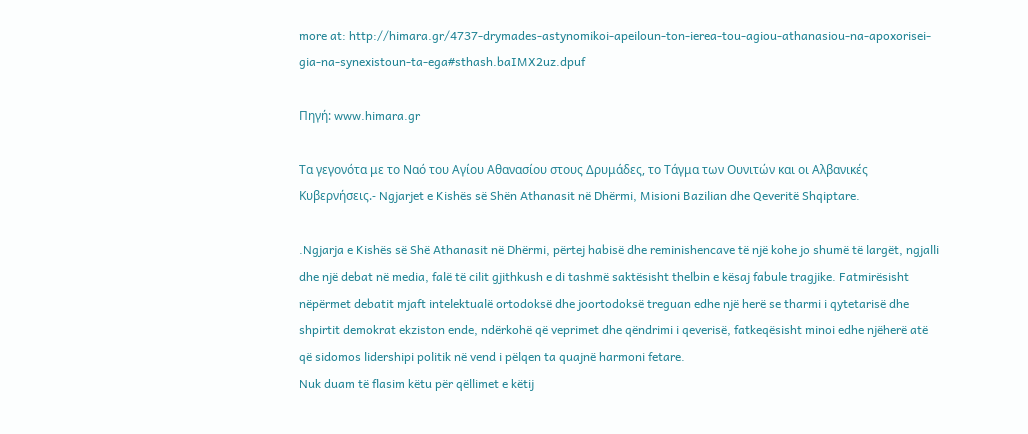more at: http://himara.gr/4737-drymades-astynomikoi-apeiloun-ton-ierea-tou-agiou-athanasiou-na-apoxorisei-gia-na-synexistoun-ta-ega#sthash.baIMX2uz.dpuf

Πηγή: www.himara.gr

Τα γεγονότα με το Ναό του Αγίου Αθανασίου στους Δρυμάδες, το Τάγμα των Ουνιτών και οι Αλβανικές Κυβερνήσεις.- Ngjarjet e Kishës së Shën Athanasit në Dhërmi, Misioni Bazilian dhe Qeveritë Shqiptare.

.Ngjarja e Kishës së Shë Athanasit në Dhërmi, përtej habisë dhe reminishencave të një kohe jo shumë të largët, ngjalli dhe një debat në media, falë të cilit gjithkush e di tashmë saktësisht thelbin e kësaj fabule tragjike. Fatmirësisht nëpërmet debatit mjaft intelektualë ortodoksë dhe joortodoksë treguan edhe një herë se tharmi i qytetarisë dhe shpirtit demokrat ekziston ende, ndërkohë që veprimet dhe qëndrimi i qeverisë, fatkeqësisht minoi edhe njëherë atë që sidomos lidershipi politik në vend i pëlqen ta quajnë harmoni fetare.
Nuk duam të flasim këtu për qëllimet e këtij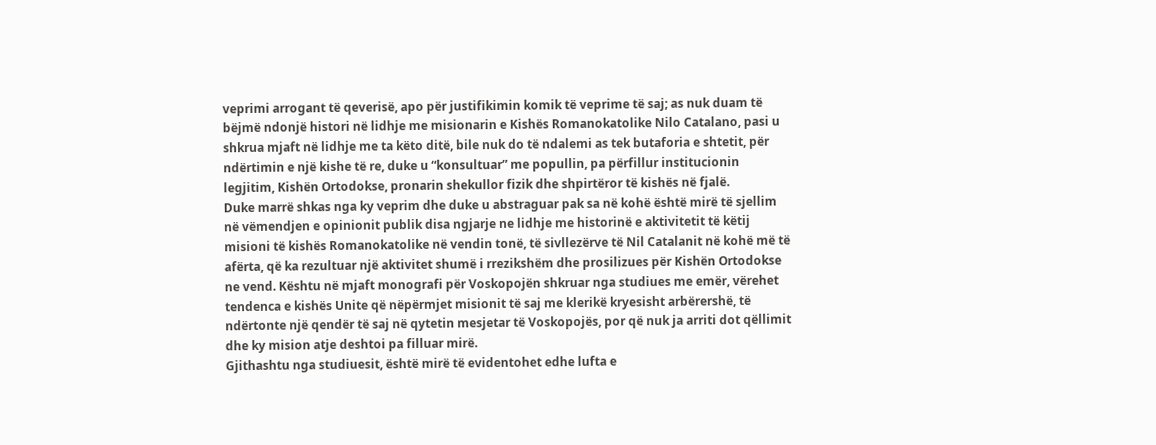veprimi arrogant të qeverisë, apo për justifikimin komik të veprime të saj; as nuk duam të bëjmë ndonjë histori në lidhje me misionarin e Kishës Romanokatolike Nilo Catalano, pasi u shkrua mjaft në lidhje me ta këto ditë, bile nuk do të ndalemi as tek butaforia e shtetit, për ndërtimin e një kishe të re, duke u “konsultuar” me popullin, pa përfillur institucionin legjitim, Kishën Ortodokse, pronarin shekullor fizik dhe shpirtëror të kishës në fjalë.
Duke marrë shkas nga ky veprim dhe duke u abstraguar pak sa në kohë është mirë të sjellim në vëmendjen e opinionit publik disa ngjarje ne lidhje me historinë e aktivitetit të këtij misioni të kishës Romanokatolike në vendin tonë, të sivllezërve të Nil Catalanit në kohë më të afërta, që ka rezultuar një aktivitet shumë i rrezikshëm dhe prosilizues për Kishën Ortodokse ne vend. Kështu në mjaft monografi për Voskopojën shkruar nga studiues me emër, vërehet tendenca e kishës Unite që nëpërmjet misionit të saj me klerikë kryesisht arbërershë, të ndërtonte një qendër të saj në qytetin mesjetar të Voskopojës, por që nuk ja arriti dot qëllimit dhe ky mision atje deshtoi pa filluar mirë.
Gjithashtu nga studiuesit, është mirë të evidentohet edhe lufta e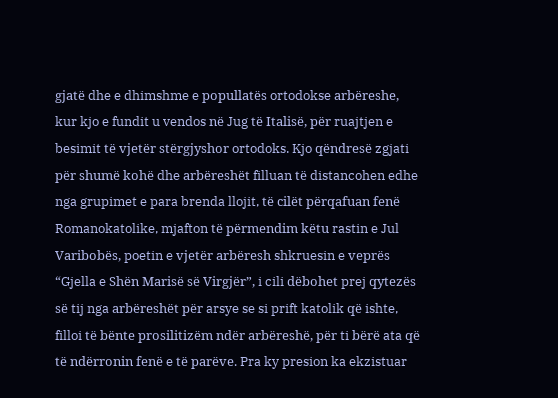gjatë dhe e dhimshme e popullatës ortodokse arbëreshe, kur kjo e fundit u vendos në Jug të Italisë, për ruajtjen e besimit të vjetër stërgjyshor ortodoks. Kjo qëndresë zgjati për shumë kohë dhe arbëreshët filluan të distancohen edhe nga grupimet e para brenda llojit, të cilët përqafuan fenë Romanokatolike, mjafton të përmendim këtu rastin e Jul Varibobës, poetin e vjetër arbëresh shkruesin e veprës “Gjella e Shën Marisë së Virgjër”, i cili dëbohet prej qytezës së tij nga arbëreshët për arsye se si prift katolik që ishte, filloi të bënte prosilitizëm ndër arbëreshë, për ti bërë ata që të ndërronin fenë e të parëve. Pra ky presion ka ekzistuar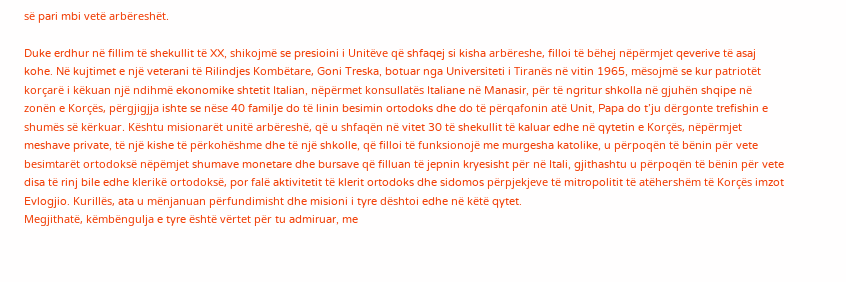së pari mbi vetë arbëreshët.

Duke erdhur në fillim të shekullit të XX, shikojmë se presioini i Unitëve që shfaqej si kisha arbëreshe, filloi të bëhej nëpërmjet qeverive të asaj kohe. Në kujtimet e një veterani të Rilindjes Kombëtare, Goni Treska, botuar nga Universiteti i Tiranës në vitin 1965, mësojmë se kur patriotët korçarë i këkuan një ndihmë ekonomike shtetit Italian, nëpërmet konsullatës Italiane në Manasir, për të ngritur shkolla në gjuhën shqipe në zonën e Korçës, përgjigjja ishte se nëse 40 familje do të linin besimin ortodoks dhe do të përqafonin atë Unit, Papa do t’ju dërgonte trefishin e shumës së kërkuar. Kështu misionarët unitë arbëreshë, që u shfaqën në vitet 30 të shekullit të kaluar edhe në qytetin e Korçës, nëpërmjet meshave private, të një kishe të përkohëshme dhe të një shkolle, që filloi të funksionojë me murgesha katolike, u përpoqën të bënin për vete besimtarët ortodoksë nëpëmjet shumave monetare dhe bursave që filluan të jepnin kryesisht për në Itali, gjithashtu u përpoqën të bënin për vete disa të rinj bile edhe klerikë ortodoksë, por falë aktivitetit të klerit ortodoks dhe sidomos përpjekjeve të mitropolitit të atëhershëm të Korçës imzot Evlogjio. Kurillës, ata u mënjanuan përfundimisht dhe misioni i tyre dështoi edhe në këtë qytet.
Megjithatë, këmbëngulja e tyre është vërtet për tu admiruar, me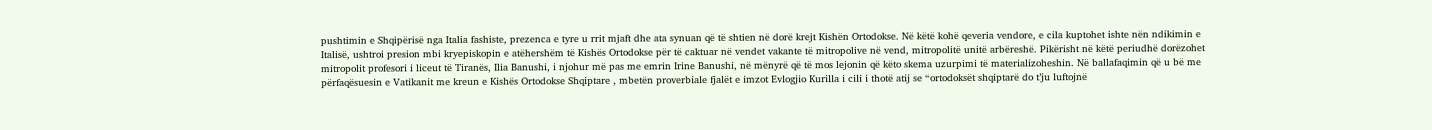pushtimin e Shqipërisë nga Italia fashiste, prezenca e tyre u rrit mjaft dhe ata synuan që të shtien në dorë krejt Kishën Ortodokse. Në këtë kohë qeveria vendore, e cila kuptohet ishte nën ndikimin e Italisë, ushtroi presion mbi kryepiskopin e atëhershëm të Kishës Ortodokse për të caktuar në vendet vakante të mitropolive në vend, mitropolitë unitë arbëreshë. Pikërisht në këtë periudhë dorëzohet mitropolit profesori i liceut të Tiranës, Ilia Banushi, i njohur më pas me emrin Irine Banushi, në mënyrë që të mos lejonin që këto skema uzurpimi të materializoheshin. Në ballafaqimin që u bë me përfaqësuesin e Vatikanit me kreun e Kishës Ortodokse Shqiptare , mbetën proverbiale fjalët e imzot Evlogjio Kurilla i cili i thotë atij se “ortodoksët shqiptarë do t’ju luftojnë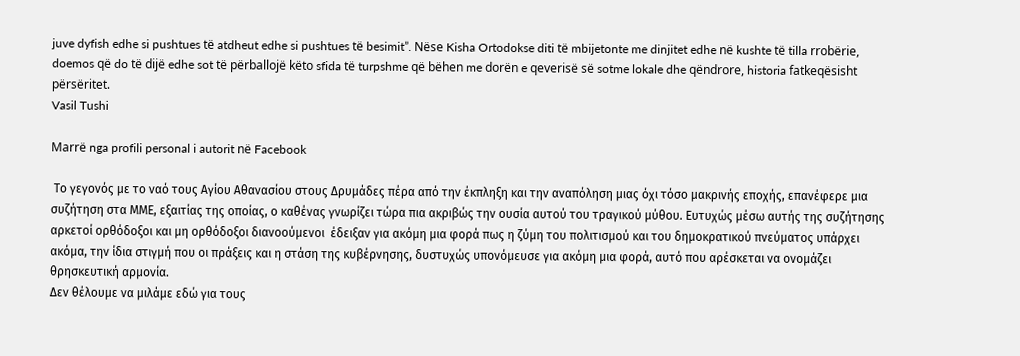juve dyfish edhe si pushtues të atdheut edhe si pushtues të besimit”. Nëse Kisha Ortodokse diti të mbijetonte me dinjitet edhe në kushte të tilla rrobërie, doemos që do të dijë edhe sot të përballojë këto sfida të turpshme që bëhen me dorën e qeverisë së sotme lokale dhe qëndrore, historia fatkeqësisht përsëritet.
Vasil Tushi

Marrë nga profili personal i autorit në Facebook

 Το γεγονός με το ναό τους Αγίου Αθανασίου στους Δρυμάδες πέρα από την έκπληξη και την αναπόληση μιας όχι τόσο μακρινής εποχής, επανέφερε μια συζήτηση στα ΜΜΕ, εξαιτίας της οποίας, ο καθένας γνωρίζει τώρα πια ακριβώς την ουσία αυτού του τραγικού μύθου. Ευτυχώς μέσω αυτής της συζήτησης αρκετοί ορθόδοξοι και μη ορθόδοξοι διανοούμενοι  έδειξαν για ακόμη μια φορά πως η ζύμη του πολιτισμού και του δημοκρατικού πνεύματος υπάρχει ακόμα, την ίδια στιγμή που οι πράξεις και η στάση της κυβέρνησης, δυστυχώς υπονόμευσε για ακόμη μια φορά, αυτό που αρέσκεται να ονομάζει θρησκευτική αρμονία.
Δεν θέλουμε να μιλάμε εδώ για τους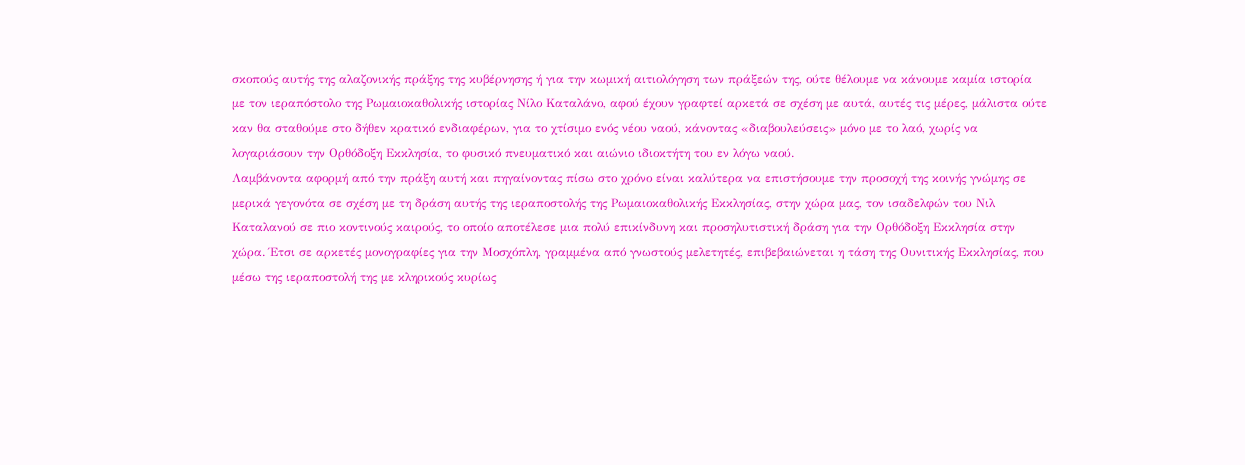σκοπούς αυτής της αλαζονικής πράξης της κυβέρνησης ή για την κωμική αιτιολόγηση των πράξεών της, ούτε θέλουμε να κάνουμε καμία ιστορία με τον ιεραπόστολο της Ρωμαιοκαθολικής ιστορίας Νίλο Καταλάνο, αφού έχουν γραφτεί αρκετά σε σχέση με αυτά, αυτές τις μέρες, μάλιστα ούτε καν θα σταθούμε στο δήθεν κρατικό ενδιαφέρων, για το χτίσιμο ενός νέου ναού, κάνοντας «διαβουλεύσεις» μόνο με το λαό, χωρίς να λογαριάσουν την Ορθόδοξη Εκκλησία, το φυσικό πνευματικό και αιώνιο ιδιοκτήτη του εν λόγω ναού.
Λαμβάνοντα αφορμή από την πράξη αυτή και πηγαίνοντας πίσω στο χρόνο είναι καλύτερα να επιστήσουμε την προσοχή της κοινής γνώμης σε μερικά γεγονότα σε σχέση με τη δράση αυτής της ιεραποστολής της Ρωμαιοκαθολικής Εκκλησίας, στην χώρα μας, τον ισαδελφών του Νιλ Καταλανού σε πιο κοντινούς καιρούς, το οποίο αποτέλεσε μια πολύ επικίνδυνη και προσηλυτιστική δράση για την Ορθόδοξη Εκκλησία στην χώρα. Έτσι σε αρκετές μονογραφίες για την Μοσχόπλη, γραμμένα από γνωστούς μελετητές, επιβεβαιώνεται η τάση της Ουνιτικής Εκκλησίας, που μέσω της ιεραποστολή της με κληρικούς κυρίως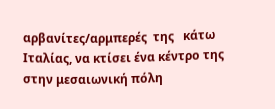αρβανίτες/αρμπερές  της   κάτω Ιταλίας, να κτίσει ένα κέντρο της στην μεσαιωνική πόλη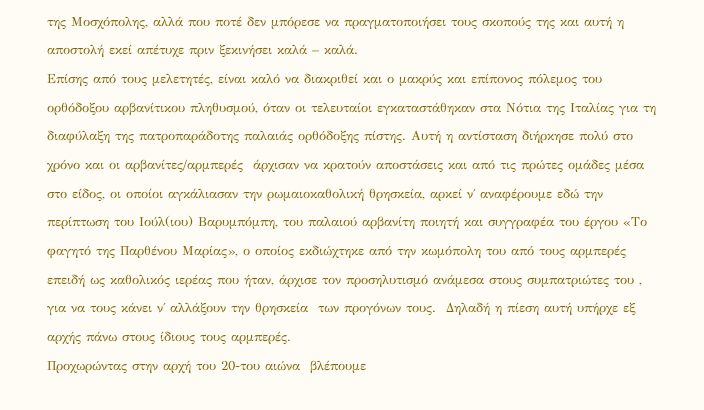της Μοσχόπολης, αλλά που ποτέ δεν μπόρεσε να πραγματοποιήσει τους σκοπούς της και αυτή η αποστολή εκεί απέτυχε πριν ξεκινήσει καλά – καλά.
Επίσης από τους μελετητές, είναι καλό να διακριθεί και ο μακρύς και επίπονος πόλεμος του ορθόδοξου αρβανίτικου πληθυσμού, όταν οι τελευταίοι εγκαταστάθηκαν στα Νότια της Ιταλίας για τη διαφύλαξη της πατροπαράδοτης παλαιάς ορθόδοξης πίστης. Αυτή η αντίσταση διήρκησε πολύ στο χρόνο και οι αρβανίτες/αρμπερές  άρχισαν να κρατούν αποστάσεις και από τις πρώτες ομάδες μέσα στο είδος, οι οποίοι αγκάλιασαν την ρωμαιοκαθολική θρησκεία, αρκεί ν΄ αναφέρουμε εδώ την περίπτωση του Ιούλ(ιου) Βαρυμπόμπη, του παλαιού αρβανίτη ποιητή και συγγραφέα του έργου «Το φαγητό της Παρθένου Μαρίας», ο οποίος εκδιώχτηκε από την κωμόπολη του από τους αρμπερές επειδή ως καθολικός ιερέας που ήταν, άρχισε τον προσηλυτισμό ανάμεσα στους συμπατριώτες του , για να τους κάνει ν΄ αλλάξουν την θρησκεία  των προγόνων τους.  Δηλαδή η πίεση αυτή υπήρχε εξ αρχής πάνω στους ίδιους τους αρμπερές.
Προχωρώντας στην αρχή του 20-του αιώνα  βλέπουμε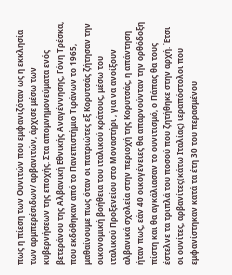πως η πίεση των Ουνιτών που εμφανιζόταν ως η εκκλησία των αρμπερέσιδων/ αρβανιτών, άρχισε μέσω των κυβερνήσεων της εποχής. Στα απομνημονεύματα ενός βετεράνου της Αλβανική Εθνικής Αναγέννησης, Γόνη Τρέσκα, που εκδόθηκαν από το Πανεπιστήμιο Τιράνων το 1965, μαθαίνουμε πως όταν οι πατριώτες εξ Κορυτσάς ζήτησαν την οικονομική βοήθεια του ιταλικού κράτους, μέσω του ιταλικού Προξενείου στο Μοναστήρι , για να ανοίξουν αλβανικά σχολεία στην περιοχή της Κορυτσάς, η απάντηση ήταν πως, εάν 40 οικογένειες θα απαρνούνταν την ορθόδοξη πίστη και θα αγκάλιασαν το ουνιτισμό, ο Πάπας θα τους έστελνε τα τριπλά του ποσού που ζητήθηκε στην αρχή. Έτσι οι ουνίτες, αρβανίτες(κάτω Ιταλίας) ιεραπόστολοι που εμφανίστηκαν κατά τα έτη 30 του περασμένου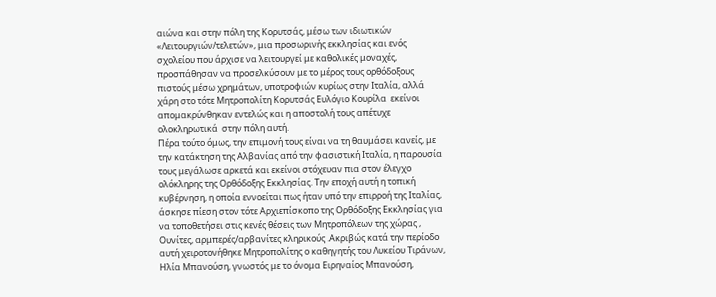αιώνα και στην πόλη της Κορυτσάς, μέσω των ιδιωτικών «Λειτουργιών/τελετών», μια προσωρινής εκκλησίας και ενός σχολείου που άρχισε να λειτουργεί με καθολικές μοναχές, προσπάθησαν να προσελκύσουν με το μέρος τους ορθόδοξους πιστούς μέσω χρημάτων, υποτροφιών κυρίως στην Ιταλία, αλλά χάρη στο τότε Μητροπολίτη Κορυτσάς Ευλόγιο Κουρίλα  εκείνοι απομακρύνθηκαν εντελώς και η αποστολή τους απέτυχε ολοκληρωτικά  στην πόλη αυτή.
Πέρα τούτο όμως, την επιμονή τους είναι να τη θαυμάσει κανείς, με την κατάκτηση της Αλβανίας από την φασιστική Ιταλία, η παρουσία τους μεγάλωσε αρκετά και εκείνοι στόχευαν πια στον έλεγχο ολόκληρης της Ορθόδοξης Εκκλησίας. Την εποχή αυτή η τοπική κυβέρνηση, η οποία εννοείται πως ήταν υπό την επιρροή της Ιταλίας, άσκησε πίεση στον τότε Αρχιεπίσκοπο της Ορθόδοξης Εκκλησίας για να τοποθετήσει στις κενές θέσεις των Μητροπόλεων της χώρας , Ουνίτες, αρμπερές/αρβανίτες κληρικούς .Ακριβώς κατά την περίοδο αυτή χειροτονήθηκε Μητροπολίτης ο καθηγητής του Λυκείου Τιράνων, Ηλία Μπανούση, γνωστός με το όνομα Ειρηναίος Μπανούση,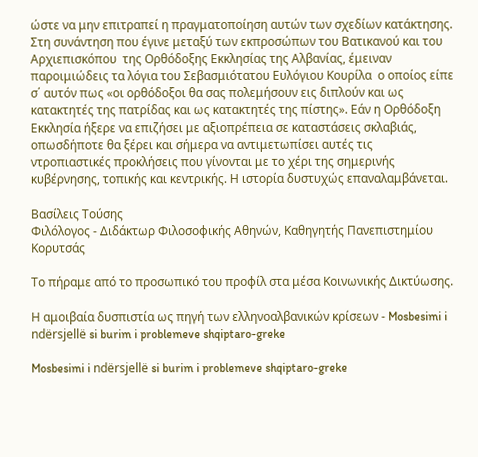ώστε να μην επιτραπεί η πραγματοποίηση αυτών των σχεδίων κατάκτησης. Στη συνάντηση που έγινε μεταξύ των εκπροσώπων του Βατικανού και του Αρχιεπισκόπου  της Ορθόδοξης Εκκλησίας της Αλβανίας, έμειναν παροιμιώδεις τα λόγια του Σεβασμιότατου Ευλόγιου Κουρίλα  ο οποίος είπε σ΄ αυτόν πως «οι ορθόδοξοι θα σας πολεμήσουν εις διπλούν και ως κατακτητές της πατρίδας και ως κατακτητές της πίστης». Εάν η Ορθόδοξη Εκκλησία ήξερε να επιζήσει με αξιοπρέπεια σε καταστάσεις σκλαβιάς, οπωσδήποτε θα ξέρει και σήμερα να αντιμετωπίσει αυτές τις ντροπιαστικές προκλήσεις που γίνονται με το χέρι της σημερινής κυβέρνησης, τοπικής και κεντρικής. Η ιστορία δυστυχώς επαναλαμβάνεται.

Βασίλεις Τούσης
Φιλόλογος - Διδάκτωρ Φιλοσοφικής Αθηνών, Καθηγητής Πανεπιστημίου Κορυτσάς

Το πήραμε από το προσωπικό του προφίλ στα μέσα Κοινωνικής Δικτύωσης.

Η αμοιβαία δυσπιστία ως πηγή των ελληνοαλβανικών κρίσεων - Mosbesimi i ndërsjellë si burim i problemeve shqiptaro-greke

Mosbesimi i ndërsjellë si burim i problemeve shqiptaro-greke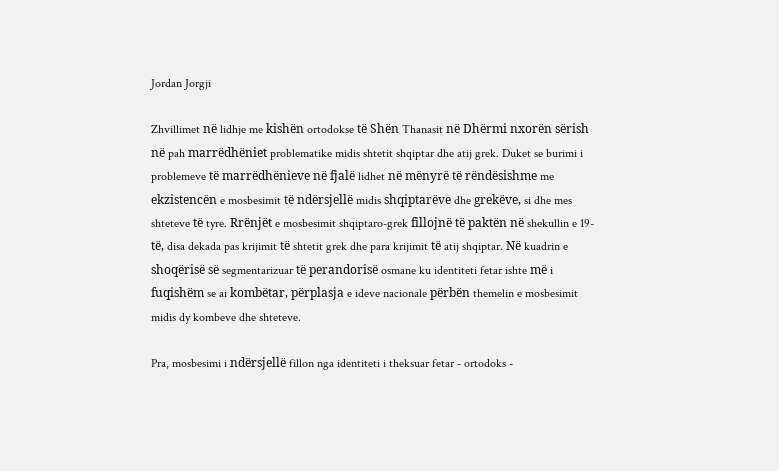Jordan Jorgji

Zhvillimet në lidhje me kishën ortodokse të Shën Thanasit në Dhërmi nxorën sërish në pah marrëdhëniet problematike midis shtetit shqiptar dhe atij grek. Duket se burimi i problemeve të marrëdhënieve në fjalë lidhet në mënyrë të rëndësishme me ekzistencën e mosbesimit të ndërsjellë midis shqiptarëve dhe grekëve, si dhe mes shteteve të tyre. Rrënjët e mosbesimit shqiptaro-grek fillojnë të paktën në shekullin e 19- të, disa dekada pas krijimit të shtetit grek dhe para krijimit të atij shqiptar. Në kuadrin e shoqërisë së segmentarizuar të perandorisë osmane ku identiteti fetar ishte më i fuqishëm se ai kombëtar, përplasja e ideve nacionale përbën themelin e mosbesimit midis dy kombeve dhe shteteve.

Pra, mosbesimi i ndërsjellë fillon nga identiteti i theksuar fetar - ortodoks -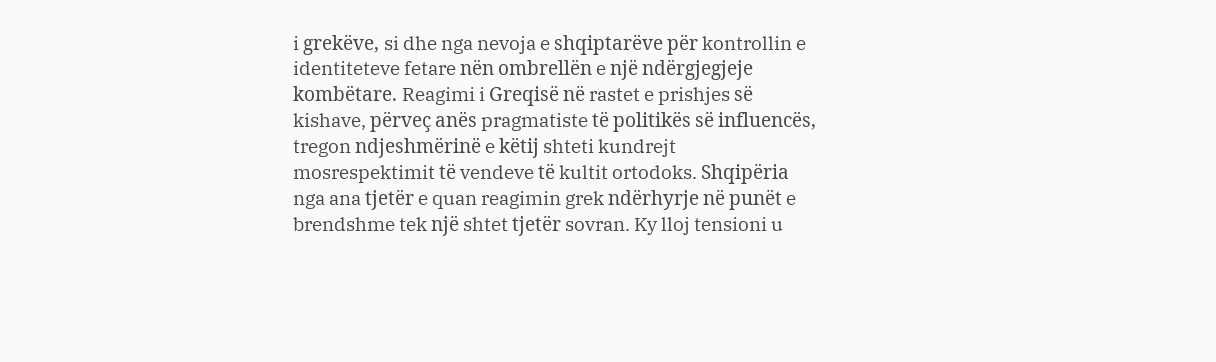i grekëve, si dhe nga nevoja e shqiptarëve për kontrollin e identiteteve fetare nën ombrellën e një ndërgjegjeje kombëtare. Reagimi i Greqisë në rastet e prishjes së kishave, përveç anës pragmatiste të politikës së influencës, tregon ndjeshmërinë e këtij shteti kundrejt mosrespektimit të vendeve të kultit ortodoks. Shqipëria nga ana tjetër e quan reagimin grek ndërhyrje në punët e brendshme tek një shtet tjetër sovran. Ky lloj tensioni u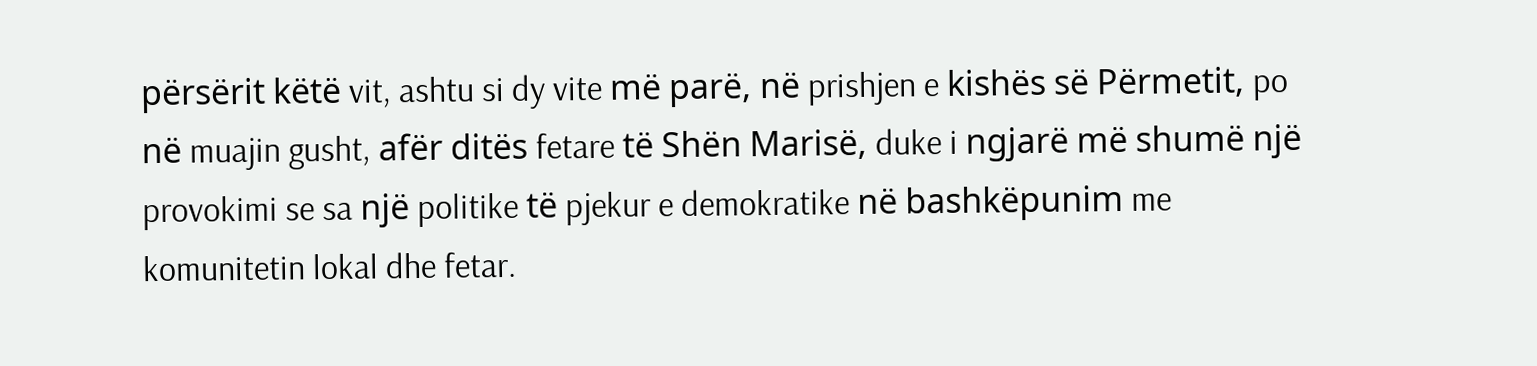përsërit këtë vit, ashtu si dy vite më parë, në prishjen e kishës së Përmetit, po në muajin gusht, afër ditës fetare të Shën Marisë, duke i ngjarë më shumë një provokimi se sa një politike të pjekur e demokratike në bashkëpunim me komunitetin lokal dhe fetar.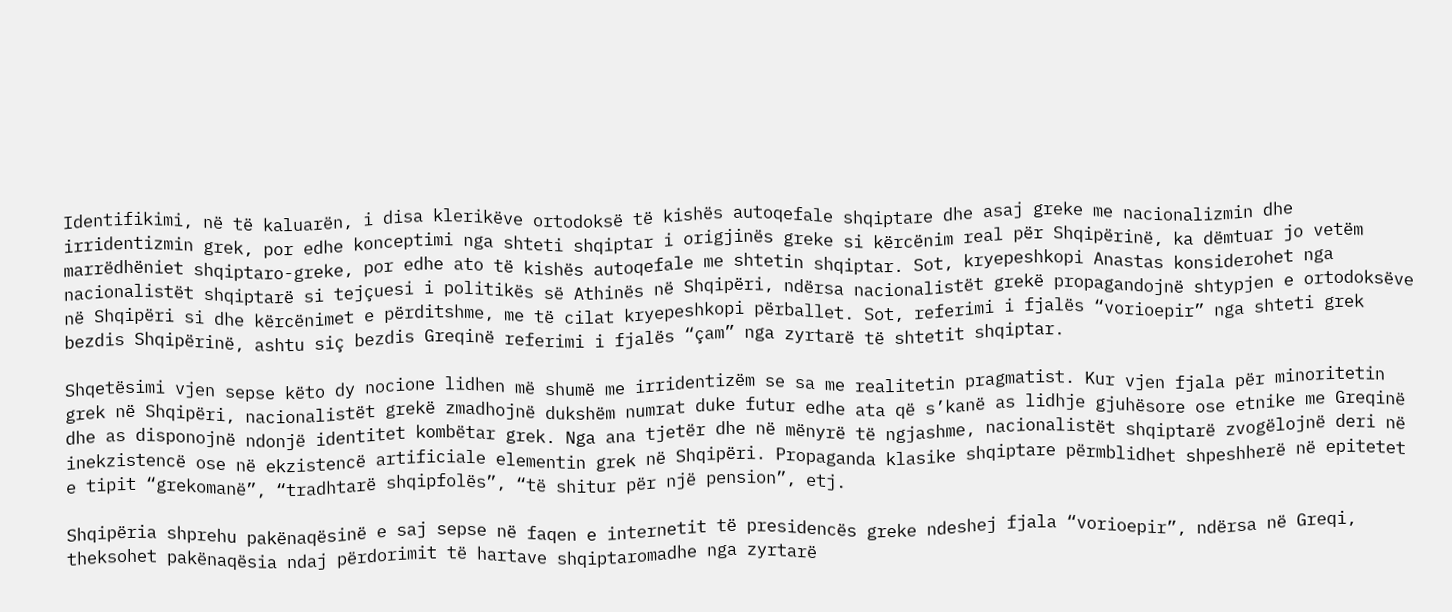Identifikimi, në të kaluarën, i disa klerikëve ortodoksë të kishës autoqefale shqiptare dhe asaj greke me nacionalizmin dhe irridentizmin grek, por edhe konceptimi nga shteti shqiptar i origjinës greke si kërcënim real për Shqipërinë, ka dëmtuar jo vetëm marrëdhëniet shqiptaro-greke, por edhe ato të kishës autoqefale me shtetin shqiptar. Sot, kryepeshkopi Anastas konsiderohet nga nacionalistët shqiptarë si tejçuesi i politikës së Athinës në Shqipëri, ndërsa nacionalistët grekë propagandojnë shtypjen e ortodoksëve në Shqipëri si dhe kërcënimet e përditshme, me të cilat kryepeshkopi përballet. Sot, referimi i fjalës “vorioepir” nga shteti grek bezdis Shqipërinë, ashtu siç bezdis Greqinë referimi i fjalës “çam” nga zyrtarë të shtetit shqiptar.

Shqetësimi vjen sepse këto dy nocione lidhen më shumë me irridentizëm se sa me realitetin pragmatist. Kur vjen fjala për minoritetin grek në Shqipëri, nacionalistët grekë zmadhojnë dukshëm numrat duke futur edhe ata që s’kanë as lidhje gjuhësore ose etnike me Greqinë dhe as disponojnë ndonjë identitet kombëtar grek. Nga ana tjetër dhe në mënyrë të ngjashme, nacionalistët shqiptarë zvogëlojnë deri në inekzistencë ose në ekzistencë artificiale elementin grek në Shqipëri. Propaganda klasike shqiptare përmblidhet shpeshherë në epitetet e tipit “grekomanë”, “tradhtarë shqipfolës”, “të shitur për një pension”, etj.

Shqipëria shprehu pakënaqësinë e saj sepse në faqen e internetit të presidencës greke ndeshej fjala “vorioepir”, ndërsa në Greqi, theksohet pakënaqësia ndaj përdorimit të hartave shqiptaromadhe nga zyrtarë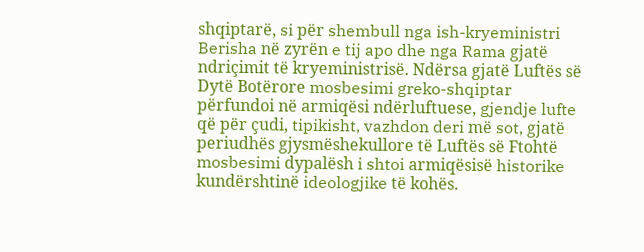shqiptarë, si për shembull nga ish-kryeministri Berisha në zyrën e tij apo dhe nga Rama gjatë ndriçimit të kryeministrisë. Ndërsa gjatë Luftës së Dytë Botërore mosbesimi greko-shqiptar përfundoi në armiqësi ndërluftuese, gjendje lufte që për çudi, tipikisht, vazhdon deri më sot, gjatë periudhës gjysmëshekullore të Luftës së Ftohtë mosbesimi dypalësh i shtoi armiqësisë historike kundërshtinë ideologjike të kohës.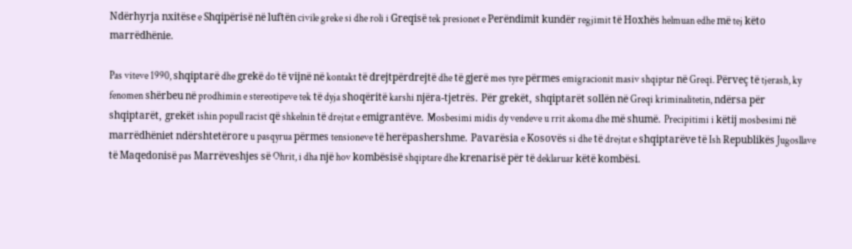Ndërhyrja nxitëse e Shqipërisë në luftën civile greke si dhe roli i Greqisë tek presionet e Perëndimit kundër regjimit të Hoxhës helmuan edhe më tej këto marrëdhënie.

Pas viteve 1990, shqiptarë dhe grekë do të vijnë në kontakt të drejtpërdrejtë dhe të gjerë mes tyre përmes emigracionit masiv shqiptar në Greqi. Përveç të tjerash, ky fenomen shërbeu në prodhimin e stereotipeve tek të dyja shoqëritë karshi njëra-tjetrës. Për grekët, shqiptarët sollën në Greqi kriminalitetin, ndërsa për shqiptarët, grekët ishin popull racist që shkelnin të drejtat e emigrantëve. Mosbesimi midis dy vendeve u rrit akoma dhe më shumë. Precipitimi i këtij mosbesimi në marrëdhëniet ndërshtetërore u pasqyrua përmes tensioneve të herëpashershme. Pavarësia e Kosovës si dhe të drejtat e shqiptarëve të Ish Republikës Jugosllave të Maqedonisë pas Marrëveshjes së Ohrit, i dha një hov kombësisë shqiptare dhe krenarisë për të deklaruar këtë kombësi.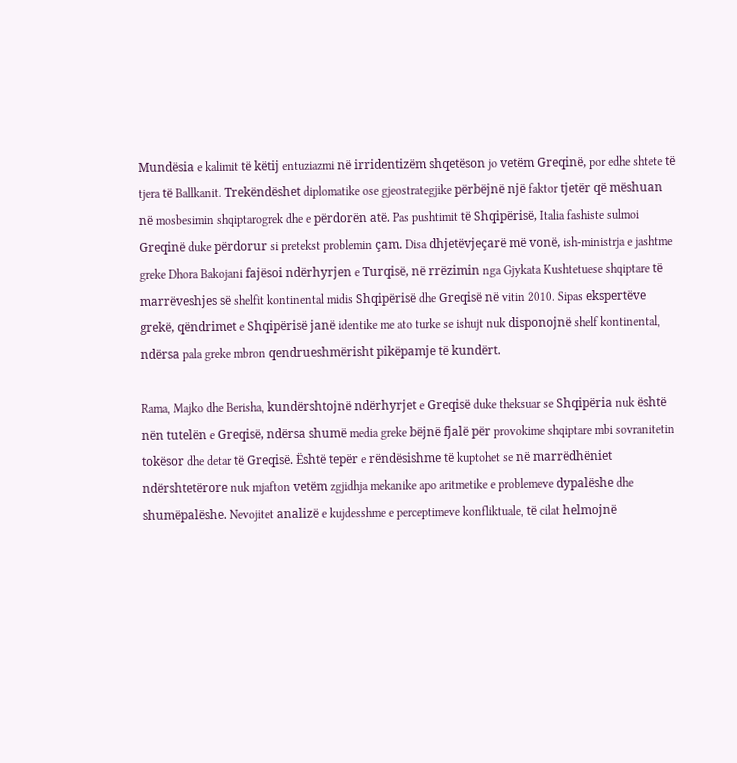Mundësia e kalimit të këtij entuziazmi në irridentizëm shqetëson jo vetëm Greqinë, por edhe shtete të tjera të Ballkanit. Trekëndëshet diplomatike ose gjeostrategjike përbëjnë një faktor tjetër që mëshuan në mosbesimin shqiptarogrek dhe e përdorën atë. Pas pushtimit të Shqipërisë, Italia fashiste sulmoi Greqinë duke përdorur si pretekst problemin çam. Disa dhjetëvjeçarë më vonë, ish-ministrja e jashtme greke Dhora Bakojani fajësoi ndërhyrjen e Turqisë, në rrëzimin nga Gjykata Kushtetuese shqiptare të marrëveshjes së shelfit kontinental midis Shqipërisë dhe Greqisë në vitin 2010. Sipas ekspertëve grekë, qëndrimet e Shqipërisë janë identike me ato turke se ishujt nuk disponojnë shelf kontinental, ndërsa pala greke mbron qendrueshmërisht pikëpamje të kundërt.

Rama, Majko dhe Berisha, kundërshtojnë ndërhyrjet e Greqisë duke theksuar se Shqipëria nuk është nën tutelën e Greqisë, ndërsa shumë media greke bëjnë fjalë për provokime shqiptare mbi sovranitetin tokësor dhe detar të Greqisë. Është tepër e rëndësishme të kuptohet se në marrëdhëniet ndërshtetërore nuk mjafton vetëm zgjidhja mekanike apo aritmetike e problemeve dypalëshe dhe shumëpalëshe. Nevojitet analizë e kujdesshme e perceptimeve konfliktuale, të cilat helmojnë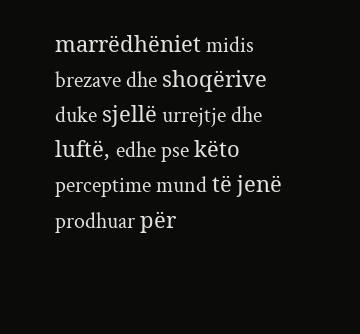marrëdhëniet midis brezave dhe shoqërive duke sjellë urrejtje dhe luftë, edhe pse këto perceptime mund të jenë prodhuar për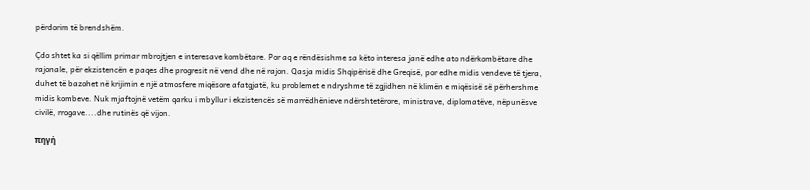përdorim të brendshëm.

Çdo shtet ka si qëllim primar mbrojtjen e interesave kombëtare. Por aq e rëndësishme sa këto interesa janë edhe ato ndërkombëtare dhe rajonale, për ekzistencën e paqes dhe progresit në vend dhe në rajon. Qasja midis Shqipërisë dhe Greqisë, por edhe midis vendeve të tjera, duhet të bazohet në krijimin e një atmosfere miqësore afatgjatë, ku problemet e ndryshme të zgjidhen në klimën e miqësisë së përhershme midis kombeve. Nuk mjaftojnë vetëm qarku i mbyllur i ekzistencës së marrëdhënieve ndërshtetërore, ministrave, diplomatëve, nëpunësve civilë, rrogave....dhe rutinës që vijon.

πηγή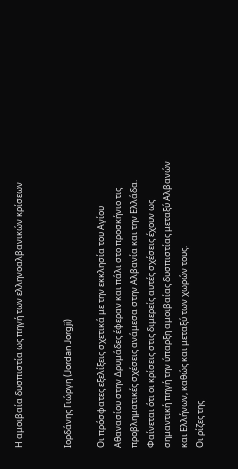Η αμοιβαία δυσπιστία ως πηγή των ελληνοαλβανικών κρίσεων


Ιορδάνης Γιώργη (Jordan Jorgji)

Οι πρόσφατες εξελίξεις σχετικά με την εκκλησία του Αγίου Αθανασίου στην Δρυμάδες έφεραν και πάλι στο προσκήνιο τις προβληματικές σχέσεις ανάμεσα στην Αλβανία και την Ελλάδα. Φαίνεται ότι οι κρίσεις στις διμερείς αυτές σχέσεις έχουν ως σημαντική πηγή την ύπαρξη αμοιβαίας δυσπιστίας μεταξύ Αλβανών και Ελλήνων, καθώς και μεταξύ των χωρών τους.
Οι ρίζες της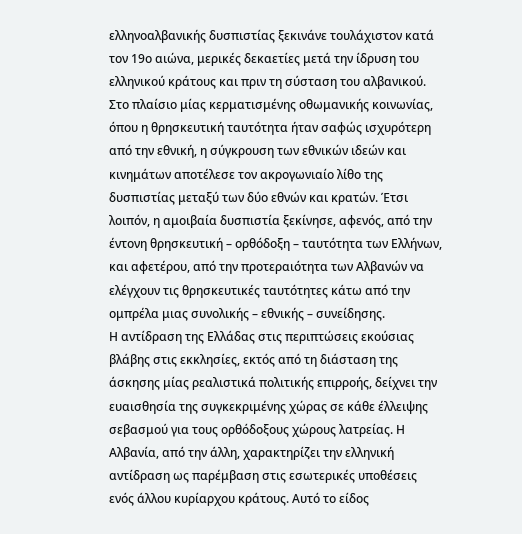ελληνοαλβανικής δυσπιστίας ξεκινάνε τουλάχιστον κατά τον 19ο αιώνα, μερικές δεκαετίες μετά την ίδρυση του ελληνικού κράτους και πριν τη σύσταση του αλβανικού. Στο πλαίσιο μίας κερματισμένης οθωμανικής κοινωνίας, όπου η θρησκευτική ταυτότητα ήταν σαφώς ισχυρότερη από την εθνική, η σύγκρουση των εθνικών ιδεών και κινημάτων αποτέλεσε τον ακρογωνιαίο λίθο της δυσπιστίας μεταξύ των δύο εθνών και κρατών. Έτσι λοιπόν, η αμοιβαία δυσπιστία ξεκίνησε, αφενός, από την έντονη θρησκευτική – ορθόδοξη – ταυτότητα των Ελλήνων, και αφετέρου, από την προτεραιότητα των Αλβανών να ελέγχουν τις θρησκευτικές ταυτότητες κάτω από την ομπρέλα μιας συνολικής – εθνικής – συνείδησης.
Η αντίδραση της Ελλάδας στις περιπτώσεις εκούσιας βλάβης στις εκκλησίες, εκτός από τη διάσταση της άσκησης μίας ρεαλιστικά πολιτικής επιρροής, δείχνει την ευαισθησία της συγκεκριμένης χώρας σε κάθε έλλειψης σεβασμού για τους ορθόδοξους χώρους λατρείας. Η Αλβανία, από την άλλη, χαρακτηρίζει την ελληνική αντίδραση ως παρέμβαση στις εσωτερικές υποθέσεις ενός άλλου κυρίαρχου κράτους. Αυτό το είδος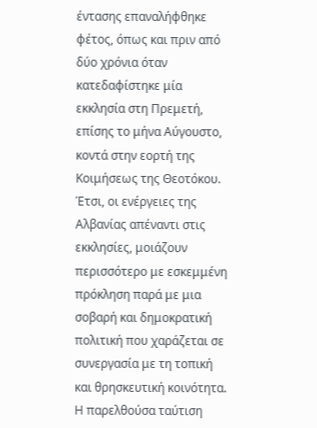έντασης επαναλήφθηκε φέτος, όπως και πριν από δύο χρόνια όταν κατεδαφίστηκε μία εκκλησία στη Πρεμετή, επίσης το μήνα Αύγουστο, κοντά στην εορτή της Κοιμήσεως της Θεοτόκου. Έτσι, οι ενέργειες της Αλβανίας απέναντι στις εκκλησίες, μοιάζουν περισσότερο με εσκεμμένη πρόκληση παρά με μια σοβαρή και δημοκρατική πολιτική που χαράζεται σε συνεργασία με τη τοπική και θρησκευτική κοινότητα.
Η παρελθούσα ταύτιση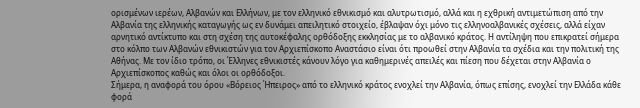ορισμένων ιερέων, Αλβανών και Ελλήνων, με τον ελληνικό εθνικισμό και αλυτρωτισμό, αλλά και η εχθρική αντιμετώπιση από την Αλβανία της ελληνικής καταγωγής ως εν δυνάμει απειλητικό στοιχείο, έβλαψαν όχι μόνο τις ελληνοαλβανικές σχέσεις, αλλά είχαν αρνητικό αντίκτυπο και στη σχέση της αυτοκέφαλης ορθόδοξης εκκλησίας με το αλβανικό κράτος. Η αντίληψη που επικρατεί σήμερα στο κόλπο των Αλβανών εθνικιστών για τον Αρχιεπίσκοπο Αναστάσιο είναι ότι προωθεί στην Αλβανία τα σχέδια και την πολιτική της Αθήνας. Με τον ίδιο τρόπο, οι Έλληνες εθνικιστές κάνουν λόγο για καθημερινές απειλές και πίεση που δέχεται στην Αλβανία ο Αρχιεπίσκοπος καθώς και όλοι οι ορθόδοξοι.
Σήμερα, η αναφορά του όρου «Βόρειος Ήπειρος» από το ελληνικό κράτος ενοχλεί την Αλβανία, όπως επίσης, ενοχλεί την Ελλάδα κάθε φορά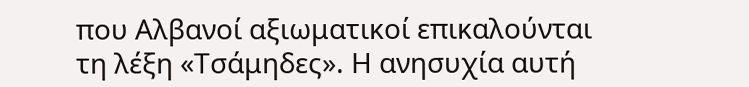που Αλβανοί αξιωματικοί επικαλούνται τη λέξη «Τσάμηδες». Η ανησυχία αυτή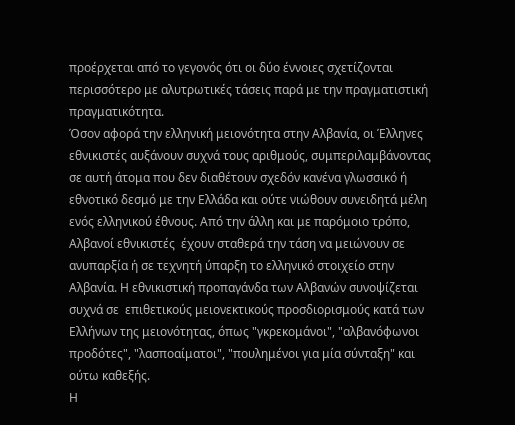προέρχεται από το γεγονός ότι οι δύο έννοιες σχετίζονται περισσότερο με αλυτρωτικές τάσεις παρά με την πραγματιστική πραγματικότητα.
Όσον αφορά την ελληνική μειονότητα στην Αλβανία, οι Έλληνες εθνικιστές αυξάνουν συχνά τους αριθμούς, συμπεριλαμβάνοντας σε αυτή άτομα που δεν διαθέτουν σχεδόν κανένα γλωσσικό ή εθνοτικό δεσμό με την Ελλάδα και ούτε νιώθουν συνειδητά μέλη ενός ελληνικού έθνους. Από την άλλη και με παρόμοιο τρόπο, Αλβανοί εθνικιστές  έχουν σταθερά την τάση να μειώνουν σε ανυπαρξία ή σε τεχνητή ύπαρξη το ελληνικό στοιχείο στην Αλβανία. Η εθνικιστική προπαγάνδα των Αλβανών συνοψίζεται συχνά σε  επιθετικούς μειονεκτικούς προσδιορισμούς κατά των Ελλήνων της μειονότητας, όπως "γκρεκομάνοι", "αλβανόφωνοι προδότες", "λασποαίματοι", "πουλημένοι για μία σύνταξη" και ούτω καθεξής.
Η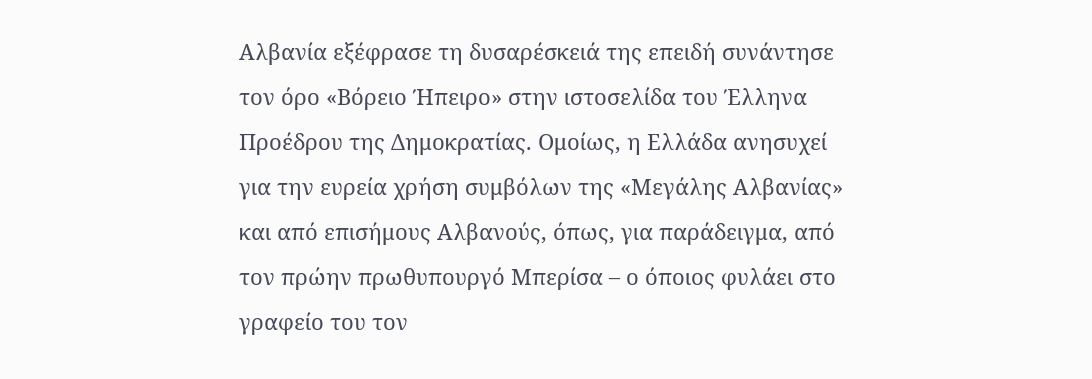Αλβανία εξέφρασε τη δυσαρέσκειά της επειδή συνάντησε τον όρο «Βόρειο Ήπειρο» στην ιστοσελίδα του Έλληνα Προέδρου της Δημοκρατίας. Ομοίως, η Ελλάδα ανησυχεί για την ευρεία χρήση συμβόλων της «Μεγάλης Αλβανίας» και από επισήμους Αλβανούς, όπως, για παράδειγμα, από τον πρώην πρωθυπουργό Μπερίσα – ο όποιος φυλάει στο γραφείο του τον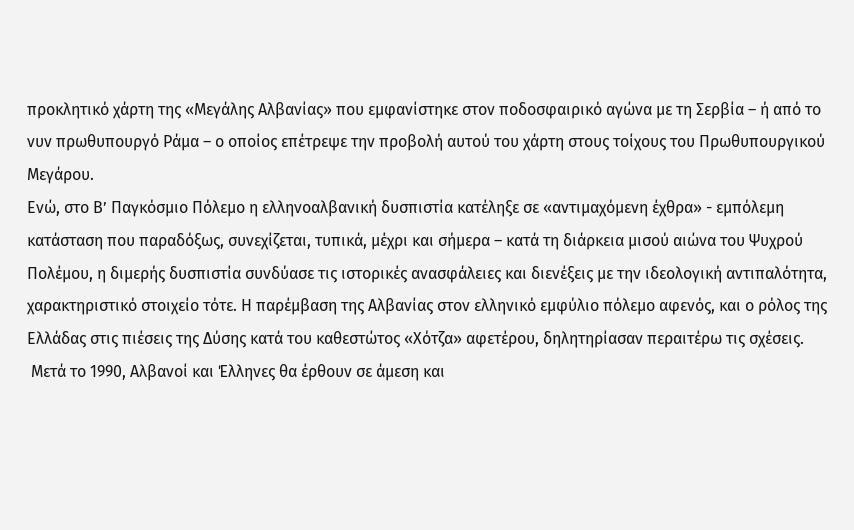προκλητικό χάρτη της «Μεγάλης Αλβανίας» που εμφανίστηκε στον ποδοσφαιρικό αγώνα με τη Σερβία – ή από το νυν πρωθυπουργό Ράμα – ο οποίος επέτρεψε την προβολή αυτού του χάρτη στους τοίχους του Πρωθυπουργικού Μεγάρου.
Ενώ, στο Β’ Παγκόσμιο Πόλεμο η ελληνοαλβανική δυσπιστία κατέληξε σε «αντιμαχόμενη έχθρα» - εμπόλεμη κατάσταση που παραδόξως, συνεχίζεται, τυπικά, μέχρι και σήμερα – κατά τη διάρκεια μισού αιώνα του Ψυχρού Πολέμου, η διμερής δυσπιστία συνδύασε τις ιστορικές ανασφάλειες και διενέξεις με την ιδεολογική αντιπαλότητα, χαρακτηριστικό στοιχείο τότε. Η παρέμβαση της Αλβανίας στον ελληνικό εμφύλιο πόλεμο αφενός, και ο ρόλος της Ελλάδας στις πιέσεις της Δύσης κατά του καθεστώτος «Χότζα» αφετέρου, δηλητηρίασαν περαιτέρω τις σχέσεις.
 Μετά το 1990, Αλβανοί και Έλληνες θα έρθουν σε άμεση και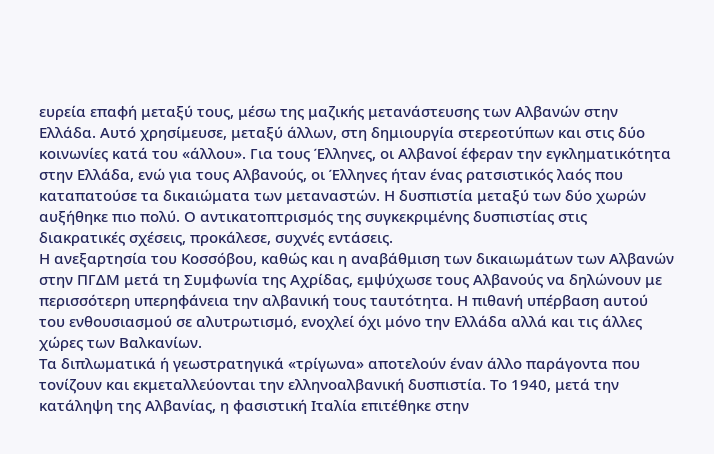ευρεία επαφή μεταξύ τους, μέσω της μαζικής μετανάστευσης των Αλβανών στην Ελλάδα. Αυτό χρησίμευσε, μεταξύ άλλων, στη δημιουργία στερεοτύπων και στις δύο κοινωνίες κατά του «άλλου». Για τους Έλληνες, οι Αλβανοί έφεραν την εγκληματικότητα στην Ελλάδα, ενώ για τους Αλβανούς, οι Έλληνες ήταν ένας ρατσιστικός λαός που καταπατούσε τα δικαιώματα των μεταναστών. Η δυσπιστία μεταξύ των δύο χωρών αυξήθηκε πιο πολύ. Ο αντικατοπτρισμός της συγκεκριμένης δυσπιστίας στις διακρατικές σχέσεις, προκάλεσε, συχνές εντάσεις.
Η ανεξαρτησία του Κοσσόβου, καθώς και η αναβάθμιση των δικαιωμάτων των Αλβανών στην ΠΓΔΜ μετά τη Συμφωνία της Αχρίδας, εμψύχωσε τους Αλβανούς να δηλώνουν με περισσότερη υπερηφάνεια την αλβανική τους ταυτότητα. Η πιθανή υπέρβαση αυτού του ενθουσιασμού σε αλυτρωτισμό, ενοχλεί όχι μόνο την Ελλάδα αλλά και τις άλλες χώρες των Βαλκανίων.
Τα διπλωματικά ή γεωστρατηγικά «τρίγωνα» αποτελούν έναν άλλο παράγοντα που τονίζουν και εκμεταλλεύονται την ελληνοαλβανική δυσπιστία. Το 1940, μετά την κατάληψη της Αλβανίας, η φασιστική Ιταλία επιτέθηκε στην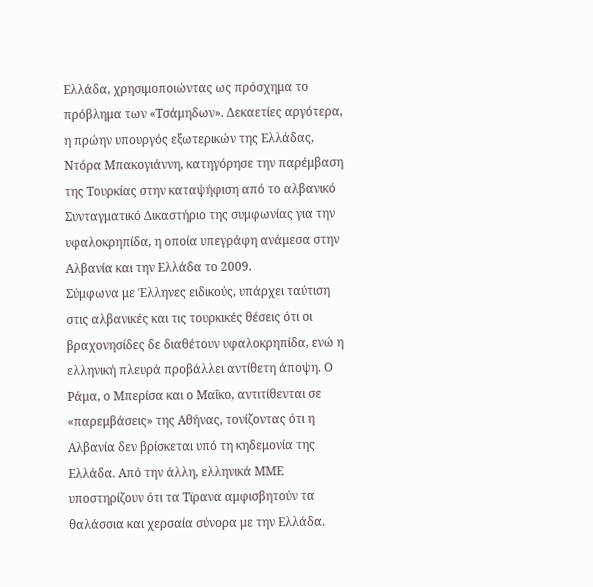Ελλάδα, χρησιμοποιώντας ως πρόσχημα το πρόβλημα των «Τσάμηδων». Δεκαετίες αργότερα, η πρώην υπουργός εξωτερικών της Ελλάδας, Ντόρα Μπακογιάννη, κατηγόρησε την παρέμβαση της Τουρκίας στην καταψήφιση από το αλβανικό Συνταγματικό Δικαστήριο της συμφωνίας για την υφαλοκρηπίδα, η οποία υπεγράφη ανάμεσα στην Αλβανία και την Ελλάδα το 2009.
Σύμφωνα με Έλληνες ειδικούς, υπάρχει ταύτιση στις αλβανικές και τις τουρκικές θέσεις ότι οι βραχονησίδες δε διαθέτουν υφαλοκρηπίδα, ενώ η ελληνική πλευρά προβάλλει αντίθετη άποψη. Ο Ράμα, ο Μπερίσα και ο Μαΐκο, αντιτίθενται σε «παρεμβάσεις» της Αθήνας, τονίζοντας ότι η Αλβανία δεν βρίσκεται υπό τη κηδεμονία της Ελλάδα. Από την άλλη, ελληνικά ΜΜΕ υποστηρίζουν ότι τα Τϊρανα αμφισβητούν τα θαλάσσια και χερσαία σύνορα με την Ελλάδα.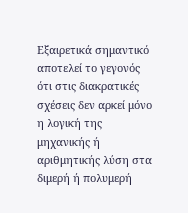Εξαιρετικά σημαντικό αποτελεί το γεγονός ότι στις διακρατικές σχέσεις δεν αρκεί μόνο η λογική της μηχανικής ή αριθμητικής λύση στα διμερή ή πολυμερή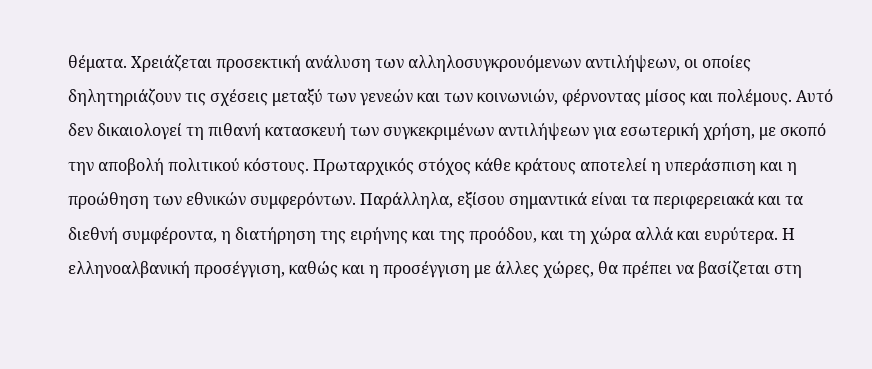θέματα. Χρειάζεται προσεκτική ανάλυση των αλληλοσυγκρουόμενων αντιλήψεων, οι οποίες δηλητηριάζουν τις σχέσεις μεταξύ των γενεών και των κοινωνιών, φέρνοντας μίσος και πολέμους. Αυτό δεν δικαιολογεί τη πιθανή κατασκευή των συγκεκριμένων αντιλήψεων για εσωτερική χρήση, με σκοπό  την αποβολή πολιτικού κόστους. Πρωταρχικός στόχος κάθε κράτους αποτελεί η υπεράσπιση και η προώθηση των εθνικών συμφερόντων. Παράλληλα, εξίσου σημαντικά είναι τα περιφερειακά και τα διεθνή συμφέροντα, η διατήρηση της ειρήνης και της προόδου, και τη χώρα αλλά και ευρύτερα. Η ελληνοαλβανική προσέγγιση, καθώς και η προσέγγιση με άλλες χώρες, θα πρέπει να βασίζεται στη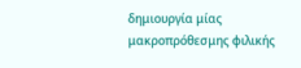δημιουργία μίας μακροπρόθεσμης φιλικής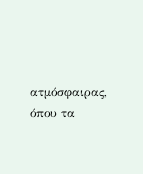ατμόσφαιρας, όπου τα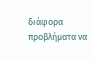διάφορα προβλήματα να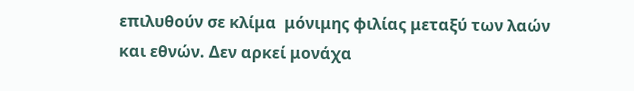επιλυθούν σε κλίμα  μόνιμης φιλίας μεταξύ των λαών και εθνών. Δεν αρκεί μονάχα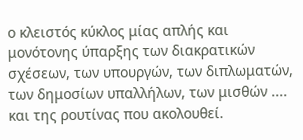ο κλειστός κύκλος μίας απλής και μονότονης ύπαρξης των διακρατικών σχέσεων, των υπουργών, των διπλωματών, των δημοσίων υπαλλήλων, των μισθών .... και της ρουτίνας που ακολουθεί.